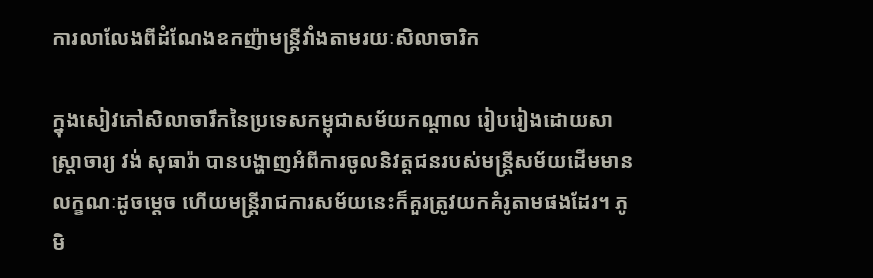ការលាលែងពីដំណែងឧកញ៉ាមន្ត្រីវាំងតាមរយៈសិលាចារិក

ក្នុងសៀវភៅសិលាចារឹកនៃប្រទេសកម្ពុជាសម័យកណ្តាល រៀបរៀងដោយសាស្រ្តាចារ្យ វង់ សុធារ៉ា បានបង្ហាញអំពីការចូលនិវត្តជនរបស់មន្ត្រីសម័យដើមមានលក្ខណៈដូចម្តេច ហើយមន្ត្រីរាជការសម័យនេះក៏គួរត្រូវយកគំរូតាមផងដែរ។ ភូមិ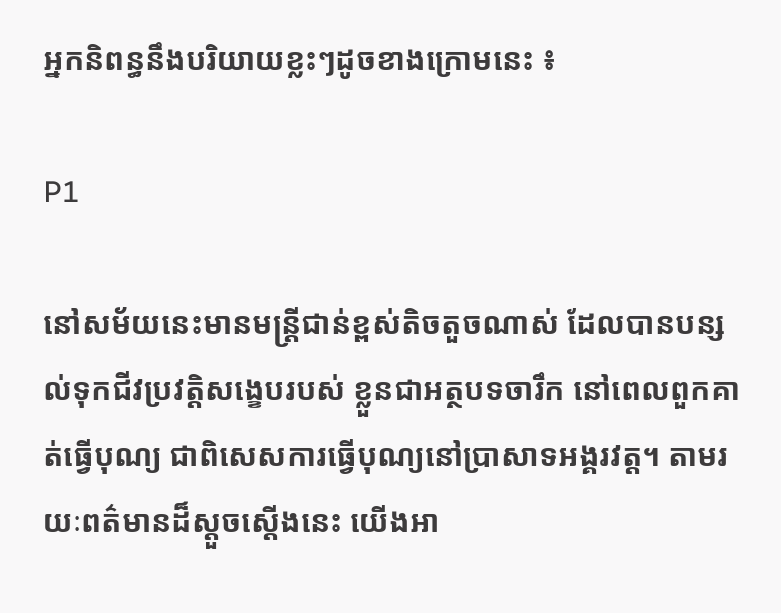អ្នកនិពន្ធនឹងបរិយាយខ្លះៗដូចខាងក្រោមនេះ ៖

P1

នៅសម័យនេះមានមន្ត្រីជាន់ខ្ពស់តិចតួចណាស់ ដែលបានបន្សល់ទុកជីវប្រវត្តិសង្ខេបរបស់ ខ្លួនជាអត្ថបទចារឹក នៅពេលពួកគាត់ធ្វើបុណ្យ ជាពិសេសការធ្វើបុណ្យនៅប្រាសាទអង្គរវត្ត។ តាមរយៈពត៌មានដ៏ស្តួចស្តើងនេះ យើងអា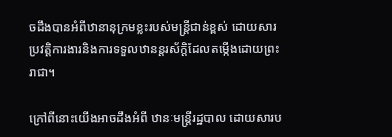ចដឹងបានអំពីឋានានុក្រមខ្លះរបស់មន្ត្រីជាន់ខ្ពស់ ដោយសារប្រវត្តិការងារនិងការទទួលឋានន្តរស័ក្តិដែលតម្កើងដោយព្រះរាជា។

ក្រៅពីនោះយើងអាចដឹងអំពី ឋានៈមន្ត្រីរដ្ឋបាល ដោយសារប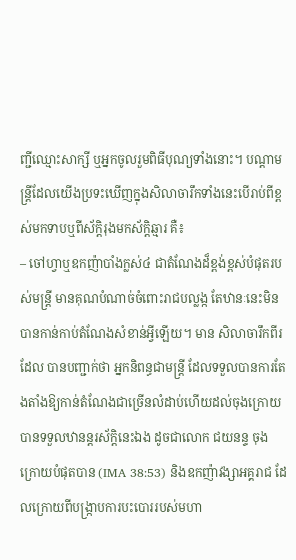ញ្ជីឈ្មោះសាក្សី ឬអ្នកចូលរួមពិធីបុណ្យទាំងនោះ។ បណ្តាមន្ត្រីដែលយើងប្រទះឃើញក្នុងសិលាចារឹកទាំងនេះបើរាប់ពីខ្ពស់មកទាបឬពីស័ក្តិរុងមកស័ក្ដិឆ្មារ គឺ៖
– ចៅហ្វាឬឧកញ៉ាបាំងក្លស់៤ ជាតំណែងដ៏ខ្ពង់ខ្ពស់បំផុតរបស់មន្ត្រី មានគុណបំណាច់ចំពោះរាជបល្លង្ក តែឋានៈនេះមិនបានកាន់កាប់តំណែងសំខាន់អ្វីឡើយ។ មាន សិលាចារឹកពីរដែល បានបញ្ជាក់ថា អ្នកនិពន្ធជាមន្ត្រី ដែលទទួលបានការតែងតាំងឱ្យកាន់តំណែងជាច្រើនលំដាប់ហើយដល់ចុងក្រោយបានទទួលឋានន្តរស័ក្តិនេះឯង ដូចជាលោក ជយនន្ទ ចុងក្រោយបំផុតបាន (IMA 38:53) និងឧកញ៉ាវង្សាអគ្គរាជ ដែលក្រោយពីបង្ក្រាបការបះបោររបស់មហា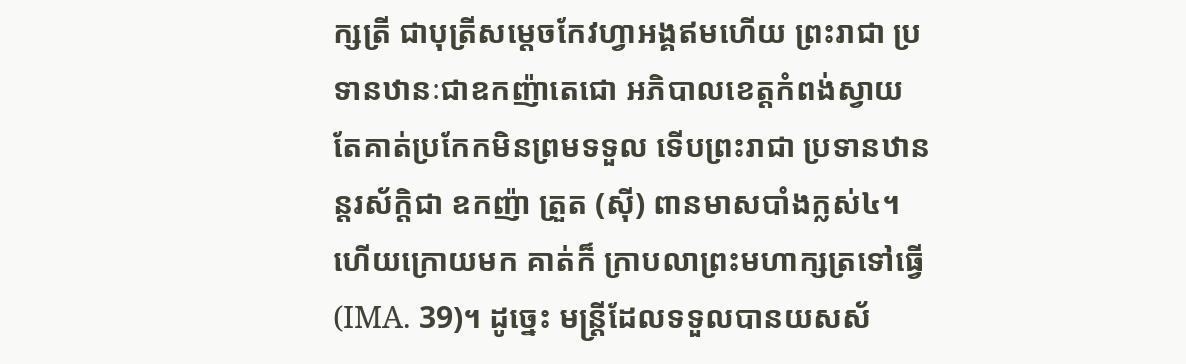ក្សត្រី ជាបុត្រីសម្ដេចកែវហ្វាអង្គឥមហើយ ព្រះរាជា ប្រទានឋានៈជាឧកញ៉ាតេជោ អភិបាលខេត្តកំពង់ស្វាយ តែគាត់ប្រកែកមិនព្រមទទួល ទើបព្រះរាជា ប្រទានឋានន្តរស័ក្តិជា ឧកញ៉ា ត្រួត (ស៊ី) ពានមាសបាំងក្លស់៤។ ហើយក្រោយមក គាត់ក៏ ក្រាបលាព្រះមហាក្សត្រទៅធ្វើ (IMA. 39)។ ដូច្នេះ មន្ត្រីដែលទទួលបានយសស័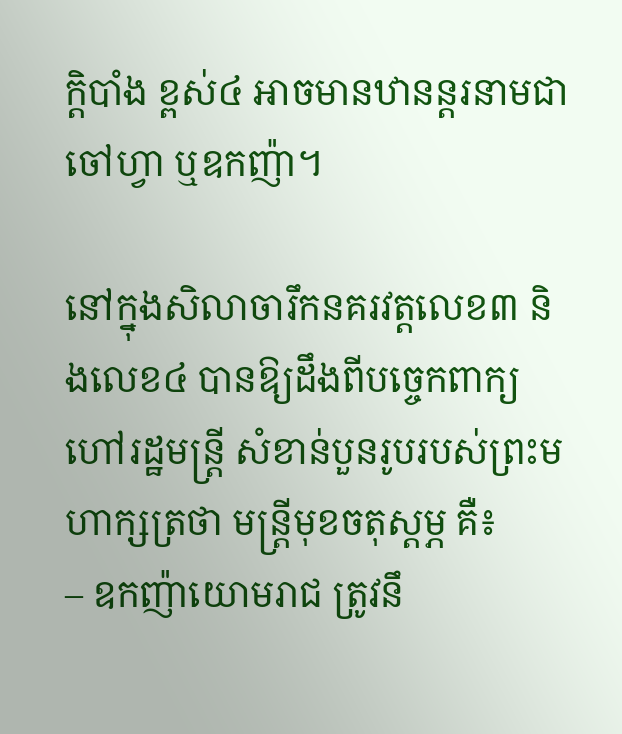ក្តិបាំង ខ្ពស់៤ អាចមានឋានន្តរនាមជា ចៅហ្វា ឬឧកញ៉ា។

នៅក្នុងសិលាចារឹកនគរវត្តលេខ៣ និងលេខ៤ បានឱ្យដឹងពីបច្ចេកពាក្យហៅរដ្ឋមន្ត្រី សំខាន់បួនរូបរបស់ព្រះមហាក្សត្រថា មន្ត្រីមុខចតុស្តម្ភ គឺ៖
– ឧកញ៉ាយោមរាជ ត្រូវនឹ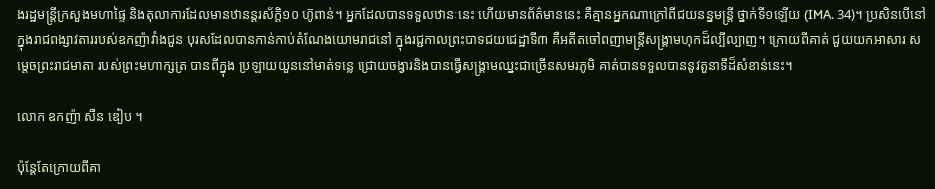ងរដ្ឋមន្ត្រីក្រសួងមហាផ្ទៃ និងតុលាការដែលមានឋានន្តរស័ក្តិ១០ ហ៊ូពាន់។ អ្នកដែលបានទទួលឋានៈនេះ ហើយមានព័ត៌មាននេះ គឺគ្មានអ្នកណាក្រៅពីជយនន្នមន្ត្រី ថ្នាក់ទី១ឡើយ (IMA. 34)។ ប្រសិនបើនៅក្នុងរាជពង្សាវតាររបស់ឧកញ៉ាវាំងជួន បុរសដែលបានកាន់កាប់តំណែងយោមរាជនៅ ក្នុងរជ្ជកាលព្រះបាទជយជេដ្ឋាទី៣ គឺអតីតចៅពញាមន្ត្រីសង្គ្រាមហុកដ៏ល្បីល្បាញ។ ក្រោយពីគាត់ ជួយយកអាសារ សម្តេចព្រះរាជមាតា របស់ព្រះមហាក្សត្រ បានពីក្នុង ប្រឡាយយួននៅមាត់ទន្លេ ជ្រោយចង្វារនិងបានធ្វើសង្គ្រាមឈ្នះជាច្រើនសមរភូមិ គាត់បានទទួលបាននូវតួនាទីដ៏សំខាន់នេះ។

លោក ឧកញ៉ា សឺន ឌៀប ។

ប៉ុន្តែតែក្រោយពីគា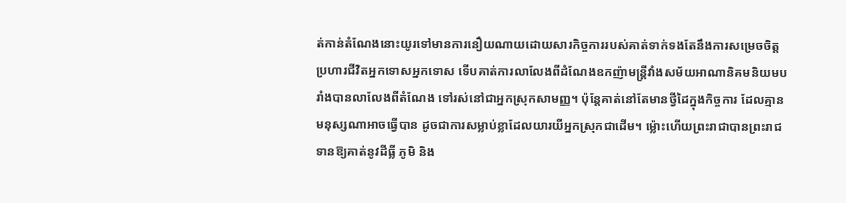ត់កាន់តំណែងនោះយូរទៅមានការនឿយណាយដោយសារកិច្ចការរបស់គាត់ទាក់ទងតែនឹងការសម្រេចចិត្តប្រហារជីវិតអ្នកទោសអ្នកទោស ទើបគាត់ការលាលែងពីដំណែងឧកញ៉ាមន្ត្រីវាំងសម័យអាណានិគមនិយមបរាំងបានលាលែងពីតំណែង ទៅរស់នៅជាអ្នកស្រុកសាមញ្ញ។ ប៉ុន្តែគាត់នៅតែមានថ្វីដៃក្នុងកិច្ចការ ដែលគ្មានមនុស្សណាអាចធ្វើបាន ដូចជាការសម្លាប់ខ្លាដែលយារយីអ្នកស្រុកជាដើម។ ម៉្លោះហើយព្រះរាជាបានព្រះរាជទានឱ្យគាត់នូវដីធ្លី ភូមិ និង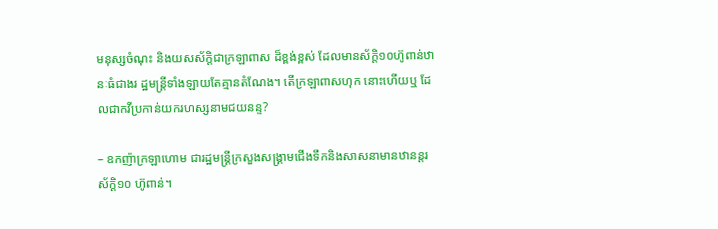មនុស្សចំណុះ និងយសស័ក្តិជាក្រឡាពាស ដ៏ខ្ពង់ខ្ពស់ ដែលមានស័ក្តិ១០ហ៊ូពាន់ឋានៈធំជាងរ ដ្ឋមន្ត្រីទាំងឡាយតែគ្មានតំណែង។ តើក្រឡាពាសហុក នោះហើយឬ ដែលជាកវីប្រកាន់យករហស្សនាមជយនន្ទ?

– ឧកញ៉ាក្រឡាហោម ជារដ្ឋមន្ត្រីក្រសួងសង្គ្រាមជើងទឹកនិងសាសនាមានឋានន្តរស័ក្តិ១០ ហ៊ូពាន់។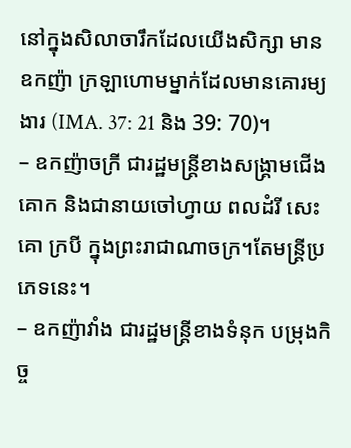នៅក្នុងសិលាចារឹកដែលយើងសិក្សា មានឧកញ៉ា ក្រឡាហោមម្នាក់ដែលមានគោរម្យងារ (IMA. 37: 21 និង 39: 70)។
– ឧកញ៉ាចក្រី ជារដ្ឋមន្ត្រីខាងសង្គ្រាមជើងគោក និងជានាយចៅហ្វាយ ពលដំរី សេះ គោ ក្របី ក្នុងព្រះរាជាណាចក្រ។តែមន្ត្រីប្រភេទនេះ។
– ឧកញ៉ាវាំង ជារដ្ឋមន្ត្រីខាងទំនុក បម្រុងកិច្ច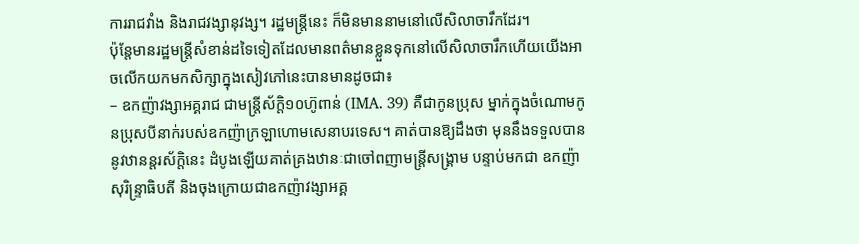ការរាជវាំង និងរាជវង្សានុវង្ស។ រដ្ឋមន្ត្រីនេះ ក៏មិនមាននាមនៅលើសិលាចារឹកដែរ។
ប៉ុន្តែមានរដ្ឋមន្ត្រីសំខាន់ដទៃទៀតដែលមានពត៌មានខ្លួនទុកនៅលើសិលាចារឹកហើយយើងអាចលើកយកមកសិក្សាក្នុងសៀវភៅនេះបានមានដូចជា៖
– ឧកញ៉ាវង្សាអគ្គរាជ ជាមន្ត្រីស័ក្តិ១០ហ៊ូពាន់ (IMA. 39) គឺជាកូនប្រុស ម្នាក់ក្នុងចំណោមកូនប្រុសបីនាក់របស់ឧកញ៉ាក្រឡាហោមសេនាបរទេស។ គាត់បានឱ្យដឹងថា មុននឹងទទួលបាននូវឋានន្តរស័ក្តិនេះ ដំបូងឡើយគាត់គ្រងឋានៈជាចៅពញាមន្ត្រីសង្គ្រាម បន្ទាប់មកជា ឧកញ៉ាសុរិន្ទ្រាធិបតី និងចុងក្រោយជាឧកញ៉ាវង្សាអគ្គ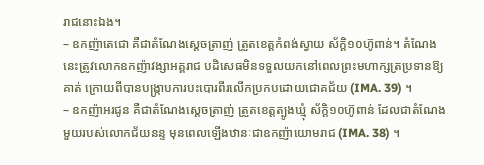រាជនោះឯង។
– ឧកញ៉ាតេជោ គឺជាតំណែងស្ដេចត្រាញ់ ត្រួតខេត្តកំពង់ស្វាយ ស័ក្តិ១០ហ៊ូពាន់។ តំណែងនេះត្រូវលោកឧកញ៉ាវង្សាអគ្គរាជ បដិសេធមិនទទួលយកនៅពេលព្រះមហាក្សត្រប្រទានឱ្យគាត់ ក្រោយពីបានបង្ក្រាបការបះបោរពីរលើកប្រកបដោយជោគជ័យ (IMA. 39) ។
– ឧកញ៉ាអរជូន គឺជាតំណែងស្ដេចត្រាញ់ ត្រួតខេត្តត្បូងឃ្មុំ ស័ក្តិ១០ហ៊ូពាន់ ដែលជាតំណែងមួយរបស់លោកជ័យនន្ទ មុនពេលឡើងឋានៈជាឧកញ៉ាយោមរាជ (IMA. 38) ។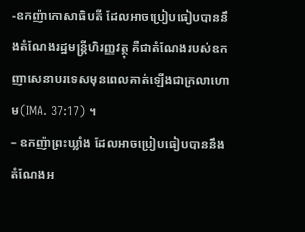-ឧកញ៉ាកោសាធិបតី ដែលអាចប្រៀបធៀបបាននឹងតំណែងរដ្ឋមន្ត្រីហិរញ្ញវត្ថុ គឺជាតំណែងរបស់ឧកញាសេនាបរទេសមុនពេលគាត់ឡើងជាក្រលាហោម(IMA. 37:17) ។
– ឧកញ៉ាព្រះឃ្លាំង ដែលអាចប្រៀបធៀបបាននឹងតំណែងអ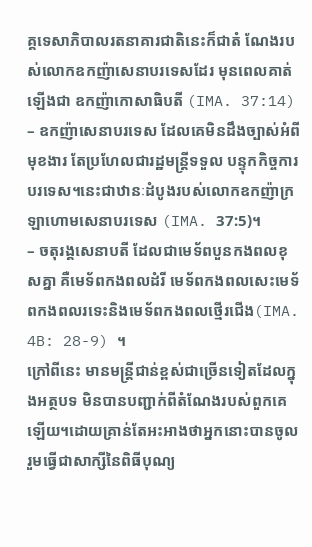គ្គទេសាភិបាលរតនាគារជាតិនេះក៏ជាតំ ណែងរបស់លោកឧកញ៉ាសេនាបរទេសដែរ មុនពេលគាត់ឡើងជា ឧកញ៉ាកោសាធិបតី (IMA. 37:14)
– ឧកញ៉ាសេនាបរទេស ដែលគេមិនដឹងច្បាស់អំពីមុខងារ តែប្រហែលជារដ្ឋមន្ត្រីទទួល បន្ទុកកិច្ចការបរទេស។នេះជាឋានៈដំបូងរបស់លោកឧកញ៉ាក្រឡាហោមសេនាបរទេស (IMA. 37:5)។
– ចតុរង្គសេនាបតី ដែលជាមេទ័ពបួនកងពលខុសគ្នា គឺមេទ័ពកងពលដំរី មេទ័ពកងពលសេះមេទ័ពកងពលរទេះនិងមេទ័ពកងពលថ្មើរជើង(IMA. 4B: 28-9) ។
ក្រៅពីនេះ មានមន្ត្រីជាន់ខ្ពស់ជាច្រើនទៀតដែលក្នុងអត្ថបទ មិនបានបញ្ជាក់ពីតំណែងរបស់ពួកគេ   ឡើយ។ដោយគ្រាន់តែអះអាងថាអ្នកនោះបានចូលរួមធ្វើជាសាក្សីនៃពិធីបុណ្យ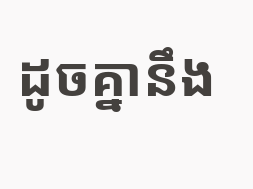ដូចគ្នានឹង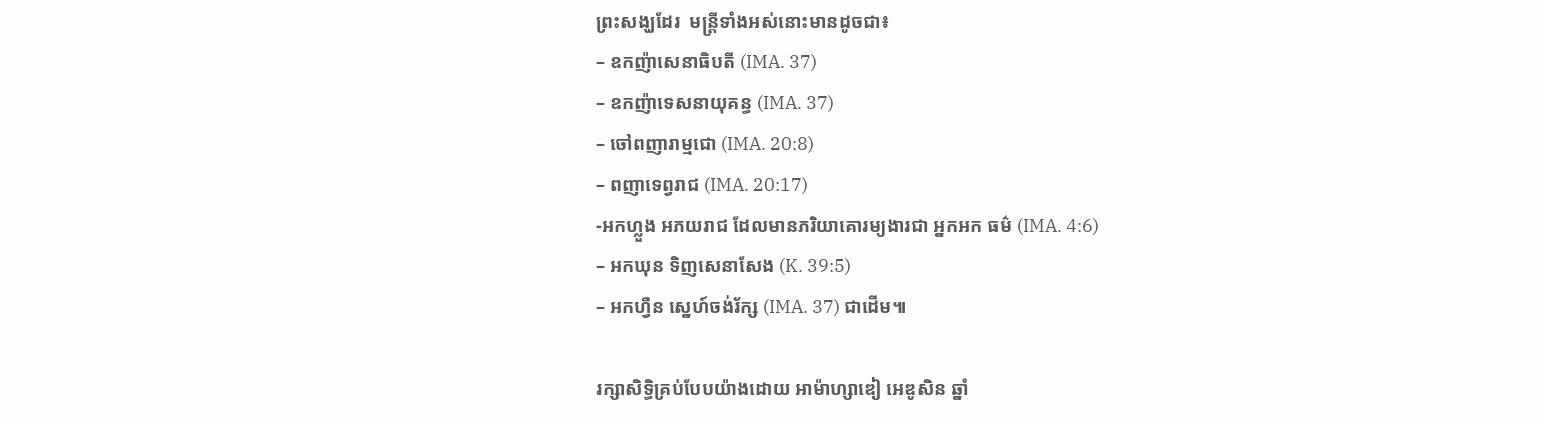ព្រះសង្ឃដែរ  មន្ត្រីទាំងអស់នោះមានដូចជា៖
– ឧកញ៉ាសេនាធិបតី (IMA. 37)
– ឧកញ៉ាទេសនាយុគន្ធ (IMA. 37)
– ចៅពញារាម្មជោ (IMA. 20:8)
– ពញាទេព្វរាជ (IMA. 20:17)
-អកហ្លួង អភយរាជ ដែលមានភរិយាគោរម្យងារជា អ្នកអក ធម៌ (IMA. 4:6)
– អកឃុន ទិញសេនាសែង (K. 39:5)
– អកហ្វឺន ស្នេហ៍ចង់រ័ក្ស (IMA. 37) ជាដើម៕

រក្សាសិទ្ធិគ្រប់បែបយ៉ាងដោយ អាម៉ាហ្សាឌៀ អេឌូសិន ឆ្នាំ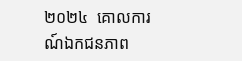២០២៤  គោលការណ៍ឯកជនភាព